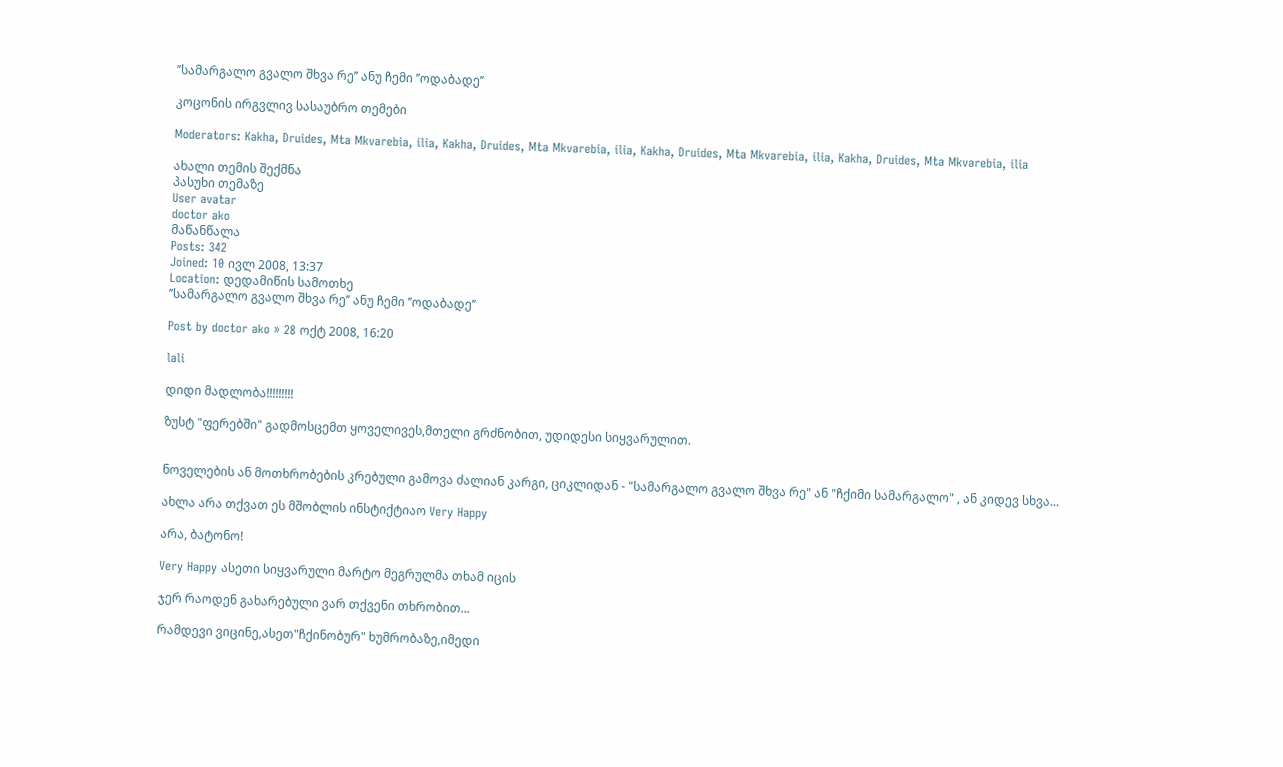’’სამარგალო გვალო შხვა რე’’ ანუ ჩემი ’’ოდაბადე’’

კოცონის ირგვლივ სასაუბრო თემები

Moderators: Kakha, Druides, Mta Mkvarebia, ilia, Kakha, Druides, Mta Mkvarebia, ilia, Kakha, Druides, Mta Mkvarebia, ilia, Kakha, Druides, Mta Mkvarebia, ilia

ახალი თემის შექმნა
პასუხი თემაზე
User avatar
doctor ako
მაწანწალა
Posts: 342
Joined: 10 ივლ 2008, 13:37
Location: დედამიწის სამოთხე
’’სამარგალო გვალო შხვა რე’’ ანუ ჩემი ’’ოდაბადე’’

Post by doctor ako » 28 ოქტ 2008, 16:20

lali

დიდი მადლობა!!!!!!!!!

ზუსტ "ფერებში" გადმოსცემთ ყოველივეს,მთელი გრძნობით, უდიდესი სიყვარულით.


ნოველების ან მოთხრობების კრებული გამოვა ძალიან კარგი, ციკლიდან - "სამარგალო გვალო შხვა რე" ან "ჩქიმი სამარგალო" , ან კიდევ სხვა...

ახლა არა თქვათ ეს მშობლის ინსტიქტიაო Very Happy

არა, ბატონო!

Very Happy ასეთი სიყვარული მარტო მეგრულმა თხამ იცის

ჯერ რაოდენ გახარებული ვარ თქვენი თხრობით...

რამდევი ვიცინე,ასეთ"ჩქინობურ" ხუმრობაზე,იმედი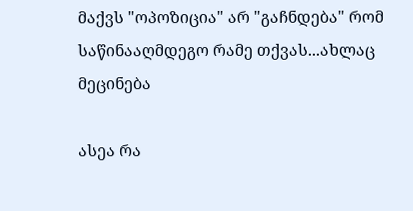მაქვს "ოპოზიცია" არ "გაჩნდება" რომ საწინააღმდეგო რამე თქვას...ახლაც მეცინება

ასეა რა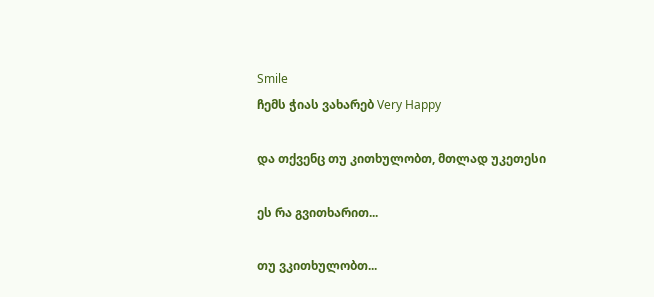Smile
ჩემს ჭიას ვახარებ Very Happy

და თქვენც თუ კითხულობთ, მთლად უკეთესი

ეს რა გვითხარით...

თუ ვკითხულობთ...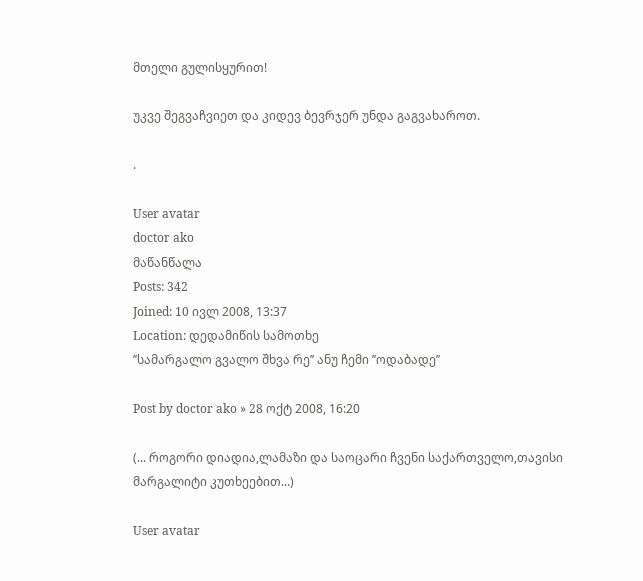მთელი გულისყურით!

უკვე შეგვაჩვიეთ და კიდევ ბევრჯერ უნდა გაგვახაროთ.

.

User avatar
doctor ako
მაწანწალა
Posts: 342
Joined: 10 ივლ 2008, 13:37
Location: დედამიწის სამოთხე
’’სამარგალო გვალო შხვა რე’’ ანუ ჩემი ’’ოდაბადე’’

Post by doctor ako » 28 ოქტ 2008, 16:20

(... როგორი დიადია,ლამაზი და საოცარი ჩვენი საქართველო,თავისი მარგალიტი კუთხეებით...)

User avatar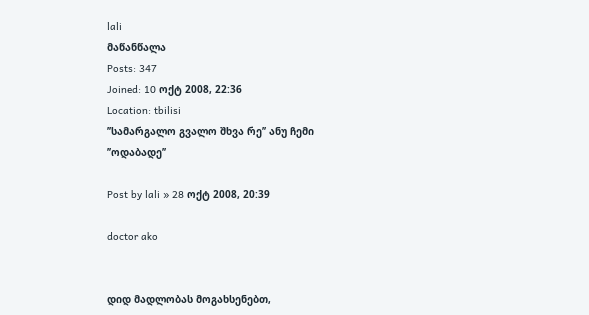lali
მაწანწალა
Posts: 347
Joined: 10 ოქტ 2008, 22:36
Location: tbilisi
’’სამარგალო გვალო შხვა რე’’ ანუ ჩემი ’’ოდაბადე’’

Post by lali » 28 ოქტ 2008, 20:39

doctor ako


დიდ მადლობას მოგახსენებთ,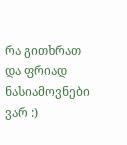რა გითხრათ და ფრიად ნასიამოვნები ვარ :)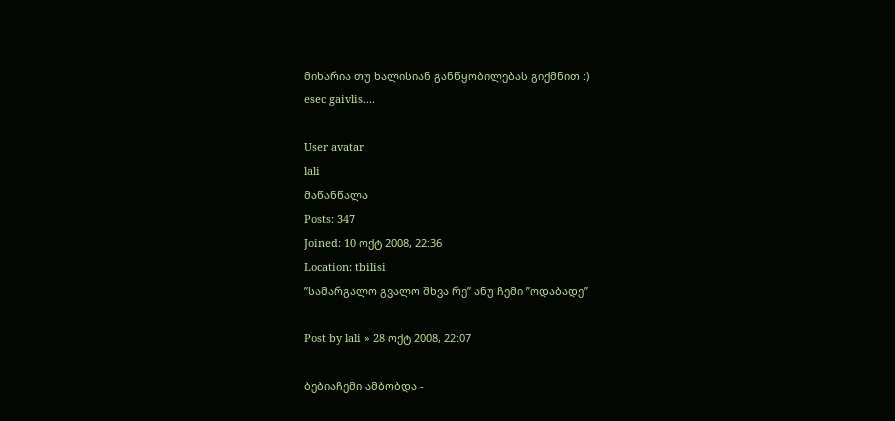მიხარია თუ ხალისიან განწყობილებას გიქმნით :)
esec gaivlis....

User avatar
lali
მაწანწალა
Posts: 347
Joined: 10 ოქტ 2008, 22:36
Location: tbilisi
’’სამარგალო გვალო შხვა რე’’ ანუ ჩემი ’’ოდაბადე’’

Post by lali » 28 ოქტ 2008, 22:07

ბებიაჩემი ამბობდა -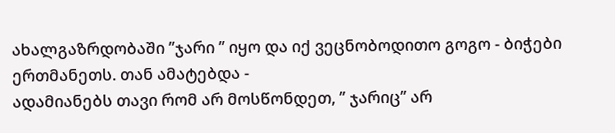ახალგაზრდობაში ’’ჯარი ’’ იყო და იქ ვეცნობოდითო გოგო - ბიჭები ერთმანეთს. თან ამატებდა -
ადამიანებს თავი რომ არ მოსწონდეთ, ’’ ჯარიც’’ არ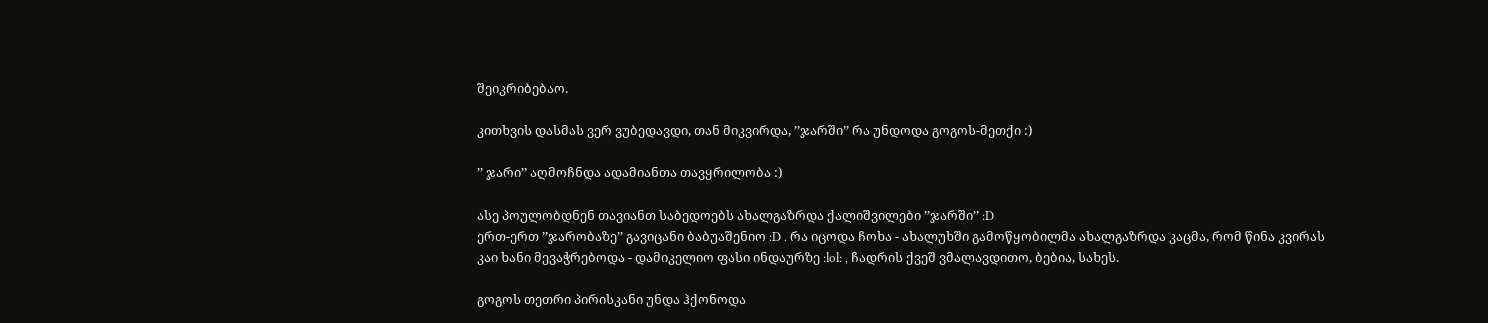შეიკრიბებაო.

კითხვის დასმას ვერ ვუბედავდი, თან მიკვირდა, ’’ჯარში’’ რა უნდოდა გოგოს-მეთქი :)

’’ ჯარი’’ აღმოჩნდა ადამიანთა თავყრილობა :)

ასე პოულობდნენ თავიანთ საბედოებს ახალგაზრდა ქალიშვილები ’’ჯარში’’ :D
ერთ-ერთ ’’ჯარობაზე’’ გავიცანი ბაბუაშენიო :D . რა იცოდა ჩოხა - ახალუხში გამოწყობილმა ახალგაზრდა კაცმა, რომ წინა კვირას კაი ხანი მევაჭრებოდა - დამიკელიო ფასი ინდაურზე :lol: , ჩადრის ქვეშ ვმალავდითო, ბებია, სახეს.

გოგოს თეთრი პირისკანი უნდა ჰქონოდა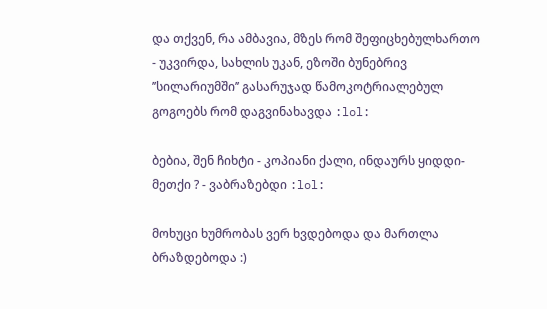და თქვენ, რა ამბავია, მზეს რომ შეფიცხებულხართო - უკვირდა, სახლის უკან, ეზოში ბუნებრივ ’’სილარიუმში’’ გასარუჯად წამოკოტრიალებულ გოგოებს რომ დაგვინახავდა :lol:

ბებია, შენ ჩიხტი - კოპიანი ქალი, ინდაურს ყიდდი-მეთქი ? - ვაბრაზებდი :lol:

მოხუცი ხუმრობას ვერ ხვდებოდა და მართლა ბრაზდებოდა :)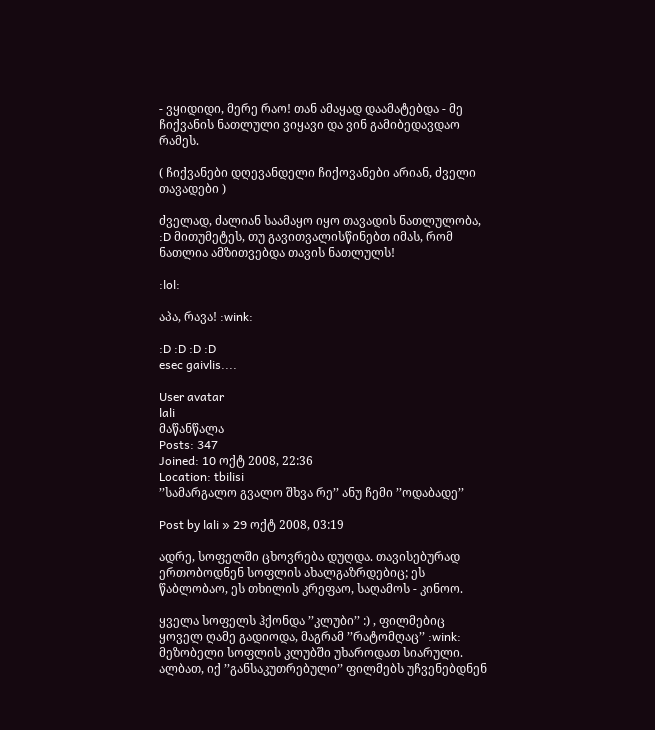- ვყიდიდი, მერე რაო! თან ამაყად დაამატებდა - მე ჩიქვანის ნათლული ვიყავი და ვინ გამიბედავდაო რამეს.

( ჩიქვანები დღევანდელი ჩიქოვანები არიან, ძველი თავადები )

ძველად, ძალიან საამაყო იყო თავადის ნათლულობა, :D მითუმეტეს, თუ გავითვალისწინებთ იმას, რომ ნათლია ამზითვებდა თავის ნათლულს!

:lol:

აპა, რავა! :wink:

:D :D :D :D
esec gaivlis....

User avatar
lali
მაწანწალა
Posts: 347
Joined: 10 ოქტ 2008, 22:36
Location: tbilisi
’’სამარგალო გვალო შხვა რე’’ ანუ ჩემი ’’ოდაბადე’’

Post by lali » 29 ოქტ 2008, 03:19

ადრე, სოფელში ცხოვრება დუღდა. თავისებურად ერთობოდნენ სოფლის ახალგაზრდებიც; ეს წაბლობაო, ეს თხილის კრეფაო, საღამოს - კინოო.

ყველა სოფელს ჰქონდა ’’კლუბი’’ :) , ფილმებიც ყოველ ღამე გადიოდა, მაგრამ ’’რატომღაც’’ :wink: მეზობელი სოფლის კლუბში უხაროდათ სიარული.
ალბათ, იქ ’’განსაკუთრებული’’ ფილმებს უჩვენებდნენ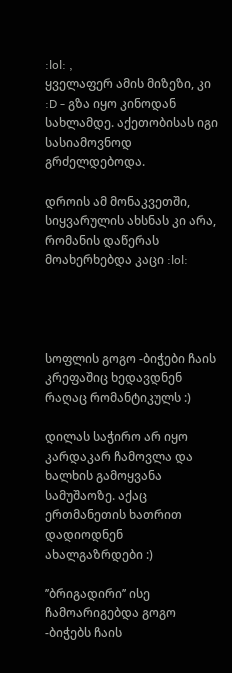:lol: ,
ყველაფერ ამის მიზეზი, კი :D - გზა იყო კინოდან სახლამდე. აქეთობისას იგი სასიამოვნოდ გრძელდებოდა.

დროის ამ მონაკვეთში, სიყვარულის ახსნას კი არა, რომანის დაწერას მოახერხებდა კაცი :lol:




სოფლის გოგო -ბიჭები ჩაის კრეფაშიც ხედავდნენ რაღაც რომანტიკულს :)

დილას საჭირო არ იყო კარდაკარ ჩამოვლა და ხალხის გამოყვანა სამუშაოზე. აქაც ერთმანეთის ხათრით დადიოდნენ ახალგაზრდები :)

’’ბრიგადირი’’ ისე ჩამოარიგებდა გოგო -ბიჭებს ჩაის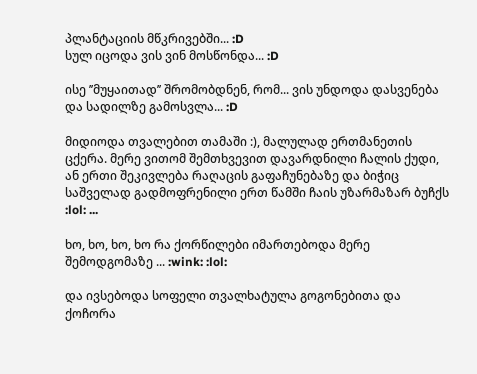პლანტაციის მწკრივებში... :D
სულ იცოდა ვის ვინ მოსწონდა... :D

ისე ’’მუყაითად’’ შრომობდნენ, რომ... ვის უნდოდა დასვენება და სადილზე გამოსვლა... :D

მიდიოდა თვალებით თამაში :), მალულად ერთმანეთის ცქერა. მერე ვითომ შემთხვევით დავარდნილი ჩალის ქუდი, ან ერთი შეკივლება რაღაცის გაფაჩუნებაზე და ბიჭიც საშველად გადმოფრენილი ერთ წამში ჩაის უზარმაზარ ბუჩქს :lol: ...

ხო, ხო, ხო, ხო რა ქორწილები იმართებოდა მერე შემოდგომაზე ... :wink: :lol:

და ივსებოდა სოფელი თვალხატულა გოგონებითა და ქოჩორა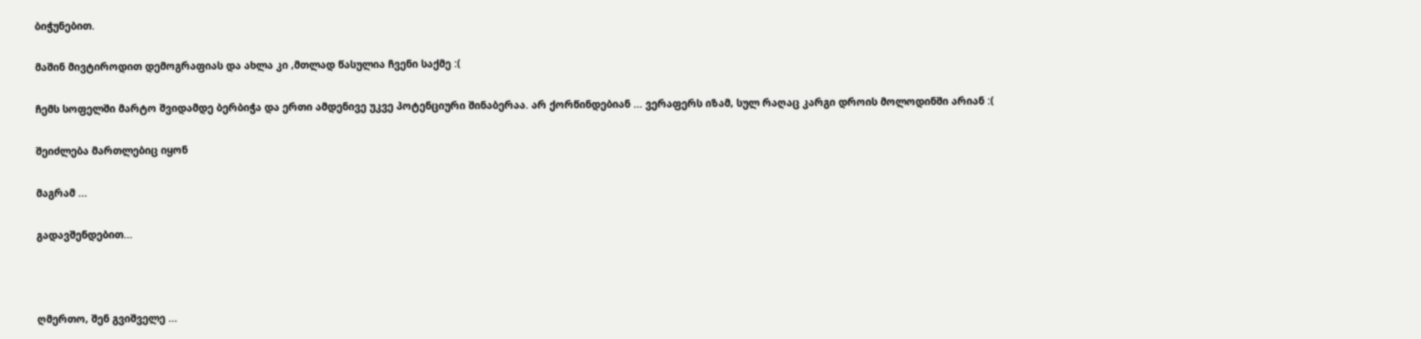ბიჭუნებით.

მაშინ მივტიროდით დემოგრაფიას და ახლა კი ,მთლად წასულია ჩვენი საქმე :(

ჩემს სოფელში მარტო შვიდამდე ბერბიჭა და ერთი ამდენივე უკვე პოტენციური შინაბერაა. არ ქორწინდებიან ... ვერაფერს იზამ, სულ რაღაც კარგი დროის მოლოდინში არიან :(

შეიძლება მართლებიც იყონ

მაგრამ ...

გადავშენდებით...



ღმერთო, შენ გვიშველე ...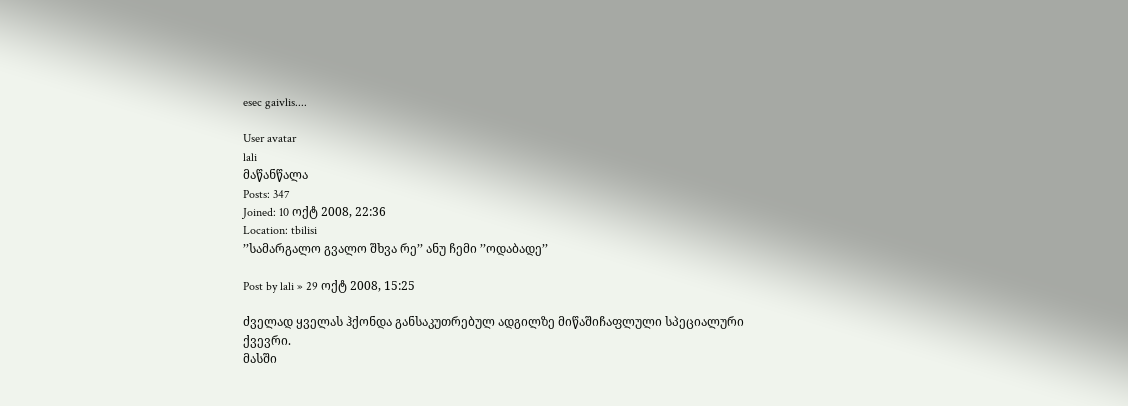esec gaivlis....

User avatar
lali
მაწანწალა
Posts: 347
Joined: 10 ოქტ 2008, 22:36
Location: tbilisi
’’სამარგალო გვალო შხვა რე’’ ანუ ჩემი ’’ოდაბადე’’

Post by lali » 29 ოქტ 2008, 15:25

ძველად ყველას ჰქონდა განსაკუთრებულ ადგილზე მიწაშიჩაფლული სპეციალური ქვევრი.
მასში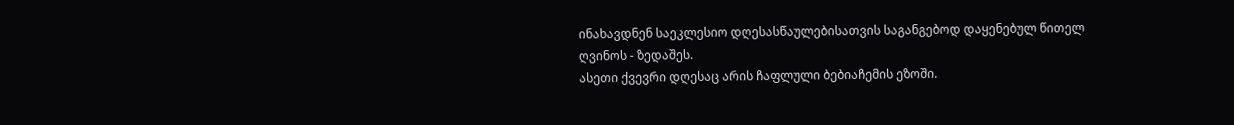ინახავდნენ საეკლესიო დღესასწაულებისათვის საგანგებოდ დაყენებულ წითელ ღვინოს - ზედაშეს.
ასეთი ქვევრი დღესაც არის ჩაფლული ბებიაჩემის ეზოში.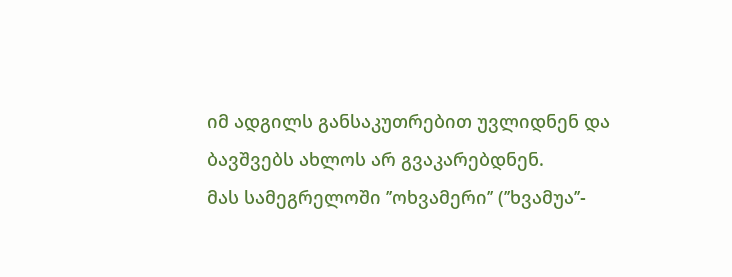იმ ადგილს განსაკუთრებით უვლიდნენ და ბავშვებს ახლოს არ გვაკარებდნენ.
მას სამეგრელოში ’’ოხვამერი’’ (’’ხვამუა’’-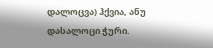დალოცვა) ჰქვია, ანუ დასალოცი ჭური.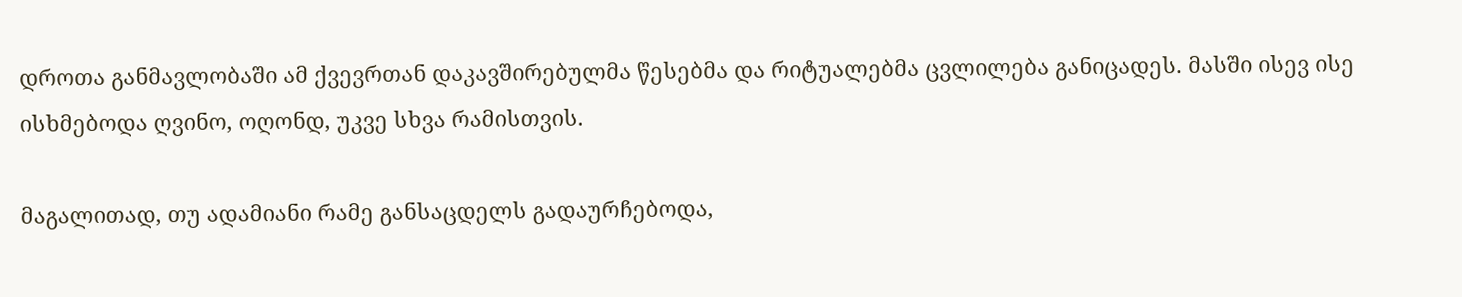დროთა განმავლობაში ამ ქვევრთან დაკავშირებულმა წესებმა და რიტუალებმა ცვლილება განიცადეს. მასში ისევ ისე ისხმებოდა ღვინო, ოღონდ, უკვე სხვა რამისთვის.

მაგალითად, თუ ადამიანი რამე განსაცდელს გადაურჩებოდა,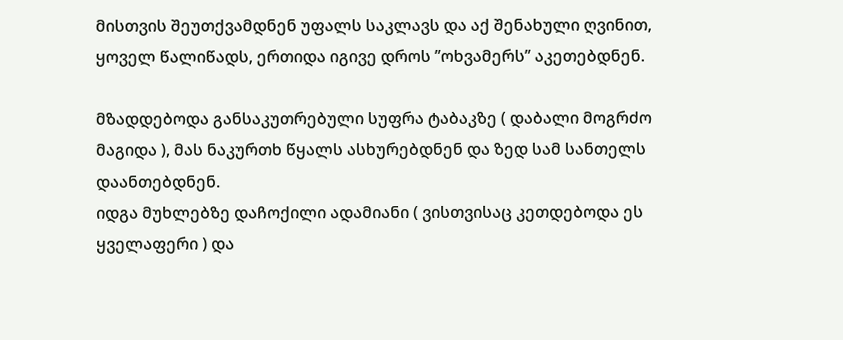მისთვის შეუთქვამდნენ უფალს საკლავს და აქ შენახული ღვინით, ყოველ წალიწადს, ერთიდა იგივე დროს ’’ოხვამერს’’ აკეთებდნენ.

მზადდებოდა განსაკუთრებული სუფრა ტაბაკზე ( დაბალი მოგრძო მაგიდა ), მას ნაკურთხ წყალს ასხურებდნენ და ზედ სამ სანთელს დაანთებდნენ.
იდგა მუხლებზე დაჩოქილი ადამიანი ( ვისთვისაც კეთდებოდა ეს ყველაფერი ) და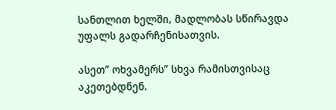სანთლით ხელში, მადლობას სწირავდა უფალს გადარჩენისათვის.

ასეთ’’ ოხვამერს’’ სხვა რამისთვისაც აკეთებდნენ.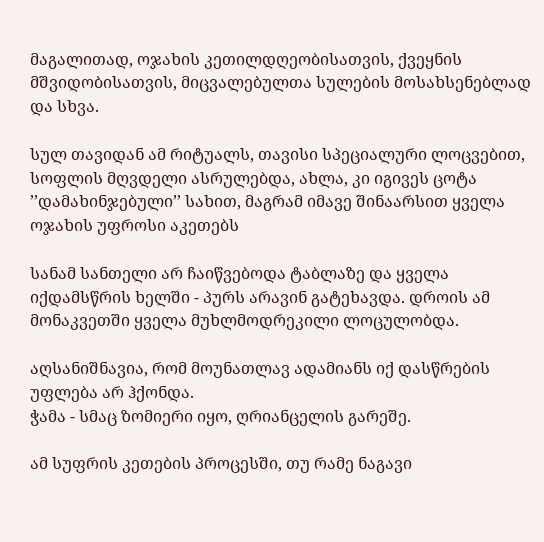მაგალითად, ოჯახის კეთილდღეობისათვის, ქვეყნის მშვიდობისათვის, მიცვალებულთა სულების მოსახსენებლად და სხვა.

სულ თავიდან ამ რიტუალს, თავისი სპეციალური ლოცვებით, სოფლის მღვდელი ასრულებდა, ახლა, კი იგივეს ცოტა ’’დამახინჯებული’’ სახით, მაგრამ იმავე შინაარსით ყველა ოჯახის უფროსი აკეთებს

სანამ სანთელი არ ჩაიწვებოდა ტაბლაზე და ყველა იქდამსწრის ხელში - პურს არავინ გატეხავდა. დროის ამ მონაკვეთში ყველა მუხლმოდრეკილი ლოცულობდა.

აღსანიშნავია, რომ მოუნათლავ ადამიანს იქ დასწრების უფლება არ ჰქონდა.
ჭამა - სმაც ზომიერი იყო, ღრიანცელის გარეშე.

ამ სუფრის კეთების პროცესში, თუ რამე ნაგავი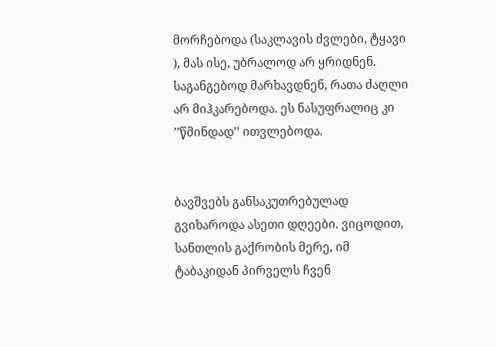მორჩებოდა (საკლავის ძვლები, ტყავი ), მას ისე, უბრალოდ არ ყრიდნენ. საგანგებოდ მარხავდნენ, რათა ძაღლი არ მიჰკარებოდა. ეს ნასუფრალიც კი ’’წმინდად’’ ითვლებოდა.


ბავშვებს განსაკუთრებულად გვიხაროდა ასეთი დღეები. ვიცოდით, სანთლის გაქრობის მერე, იმ ტაბაკიდან პირველს ჩვენ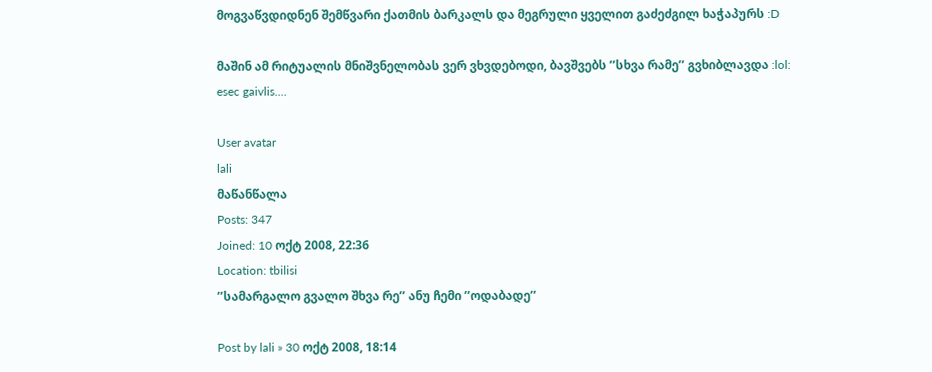მოგვაწვდიდნენ შემწვარი ქათმის ბარკალს და მეგრული ყველით გაძეძგილ ხაჭაპურს :D

მაშინ ამ რიტუალის მნიშვნელობას ვერ ვხვდებოდი, ბავშვებს ’’სხვა რამე’’ გვხიბლავდა :lol:
esec gaivlis....

User avatar
lali
მაწანწალა
Posts: 347
Joined: 10 ოქტ 2008, 22:36
Location: tbilisi
’’სამარგალო გვალო შხვა რე’’ ანუ ჩემი ’’ოდაბადე’’

Post by lali » 30 ოქტ 2008, 18:14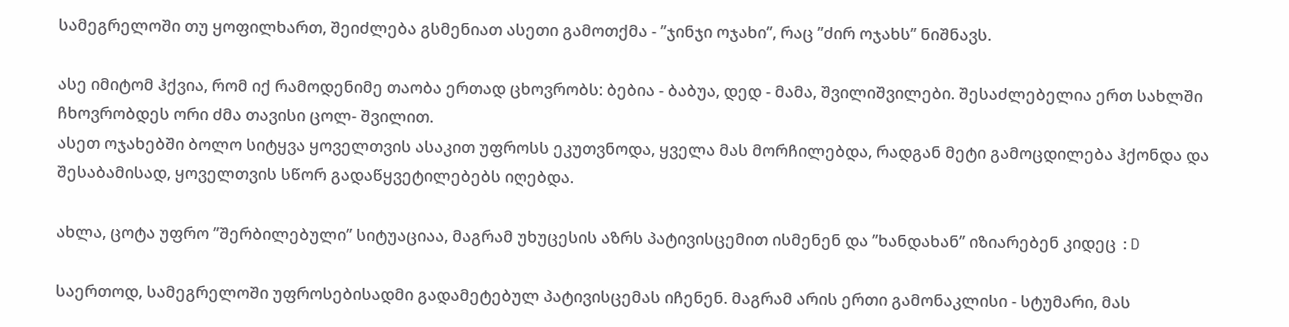სამეგრელოში თუ ყოფილხართ, შეიძლება გსმენიათ ასეთი გამოთქმა - ’’ჯინჯი ოჯახი’’, რაც ’’ძირ ოჯახს’’ ნიშნავს.

ასე იმიტომ ჰქვია, რომ იქ რამოდენიმე თაობა ერთად ცხოვრობს: ბებია - ბაბუა, დედ - მამა, შვილიშვილები. შესაძლებელია ერთ სახლში ჩხოვრობდეს ორი ძმა თავისი ცოლ- შვილით.
ასეთ ოჯახებში ბოლო სიტყვა ყოველთვის ასაკით უფროსს ეკუთვნოდა, ყველა მას მორჩილებდა, რადგან მეტი გამოცდილება ჰქონდა და შესაბამისად, ყოველთვის სწორ გადაწყვეტილებებს იღებდა.

ახლა, ცოტა უფრო ’’შერბილებული’’ სიტუაციაა, მაგრამ უხუცესის აზრს პატივისცემით ისმენენ და ’’ხანდახან’’ იზიარებენ კიდეც :D

საერთოდ, სამეგრელოში უფროსებისადმი გადამეტებულ პატივისცემას იჩენენ. მაგრამ არის ერთი გამონაკლისი - სტუმარი, მას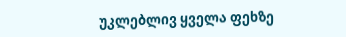უკლებლივ ყველა ფეხზე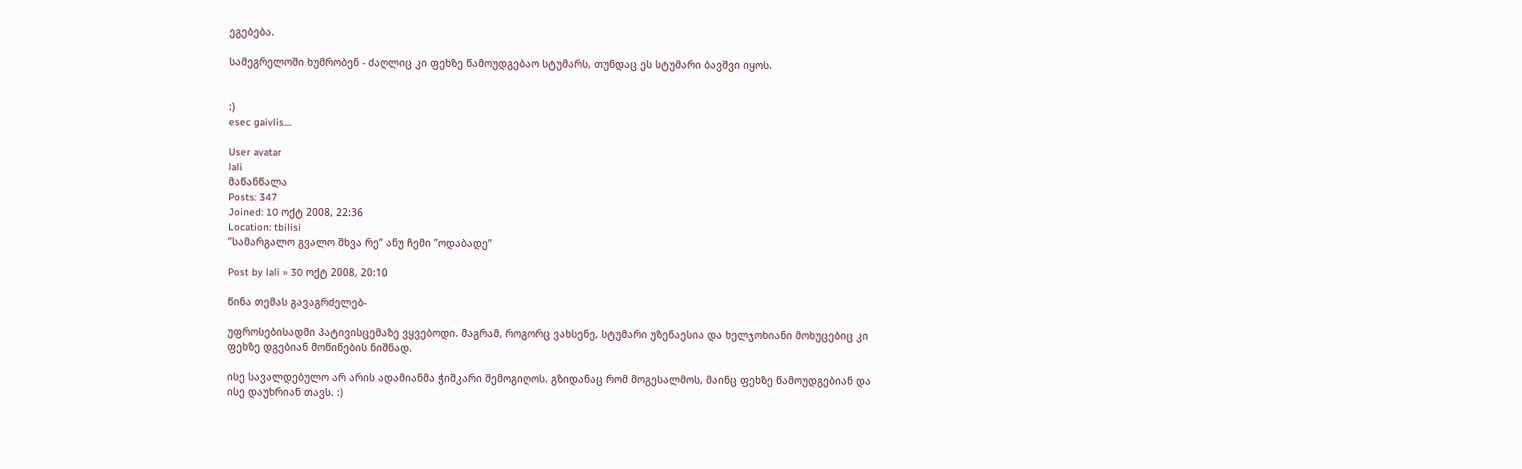ეგებება.

სამეგრელოში ხუმრობენ - ძაღლიც კი ფეხზე წამოუდგებაო სტუმარს, თუნდაც ეს სტუმარი ბავშვი იყოს.


:)
esec gaivlis....

User avatar
lali
მაწანწალა
Posts: 347
Joined: 10 ოქტ 2008, 22:36
Location: tbilisi
’’სამარგალო გვალო შხვა რე’’ ანუ ჩემი ’’ოდაბადე’’

Post by lali » 30 ოქტ 2008, 20:10

წინა თემას გავაგრძელებ-

უფროსებისადმი პატივისცემაზე ვყვებოდი. მაგრამ, როგორც ვახსენე, სტუმარი უზენაესია და ხელჯოხიანი მოხუცებიც კი ფეხზე დგებიან მოწიწების ნიშნად.

ისე სავალდებულო არ არის ადამიანმა ჭიშკარი შემოგიღოს. გზიდანაც რომ მოგესალმოს, მაინც ფეხზე წამოუდგებიან და ისე დაუხრიან თავს. :)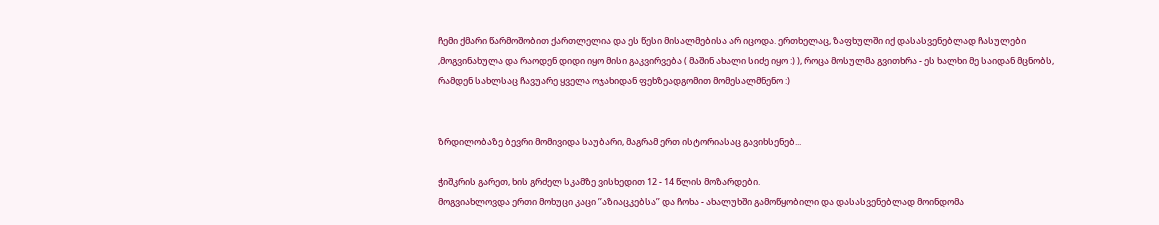ჩემი ქმარი წარმოშობით ქართლელია და ეს წესი მისალმებისა არ იცოდა. ერთხელაც, ზაფხულში იქ დასასვენებლად ჩასულები ,მოგვინახულა და რაოდენ დიდი იყო მისი გაკვირვება ( მაშინ ახალი სიძე იყო :) ), როცა მოსულმა გვითხრა - ეს ხალხი მე საიდან მცნობს, რამდენ სახლსაც ჩავუარე ყველა ოჯახიდან ფეხზეადგომით მომესალმნენო :)


ზრდილობაზე ბევრი მომივიდა საუბარი, მაგრამ ერთ ისტორიასაც გავიხსენებ...

ჭიშკრის გარეთ, ხის გრძელ სკამზე ვისხედით 12 - 14 წლის მოზარდები.
მოგვიახლოვდა ერთი მოხუცი კაცი ’’აზიაცკებსა’’ და ჩოხა - ახალუხში გამოწყობილი და დასასვენებლად მოინდომა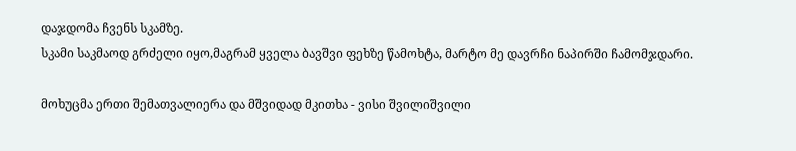დაჯდომა ჩვენს სკამზე.
სკამი საკმაოდ გრძელი იყო,მაგრამ ყველა ბავშვი ფეხზე წამოხტა, მარტო მე დავრჩი ნაპირში ჩამომჯდარი.

მოხუცმა ერთი შემათვალიერა და მშვიდად მკითხა - ვისი შვილიშვილი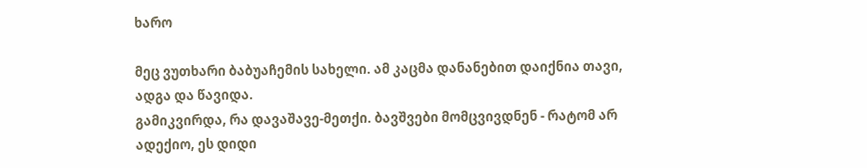ხარო

მეც ვუთხარი ბაბუაჩემის სახელი. ამ კაცმა დანანებით დაიქნია თავი, ადგა და წავიდა.
გამიკვირდა, რა დავაშავე-მეთქი. ბავშვები მომცვივდნენ - რატომ არ ადექიო, ეს დიდი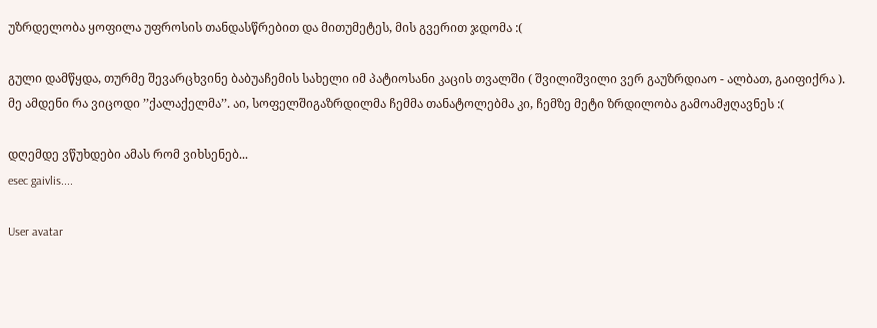უზრდელობა ყოფილა უფროსის თანდასწრებით და მითუმეტეს, მის გვერით ჯდომა :(

გული დამწყდა, თურმე შევარცხვინე ბაბუაჩემის სახელი იმ პატიოსანი კაცის თვალში ( შვილიშვილი ვერ გაუზრდიაო - ალბათ, გაიფიქრა ).
მე ამდენი რა ვიცოდი ’’ქალაქელმა’’. აი, სოფელშიგაზრდილმა ჩემმა თანატოლებმა კი, ჩემზე მეტი ზრდილობა გამოამჟღავნეს :(

დღემდე ვწუხდები ამას რომ ვიხსენებ...
esec gaivlis....

User avatar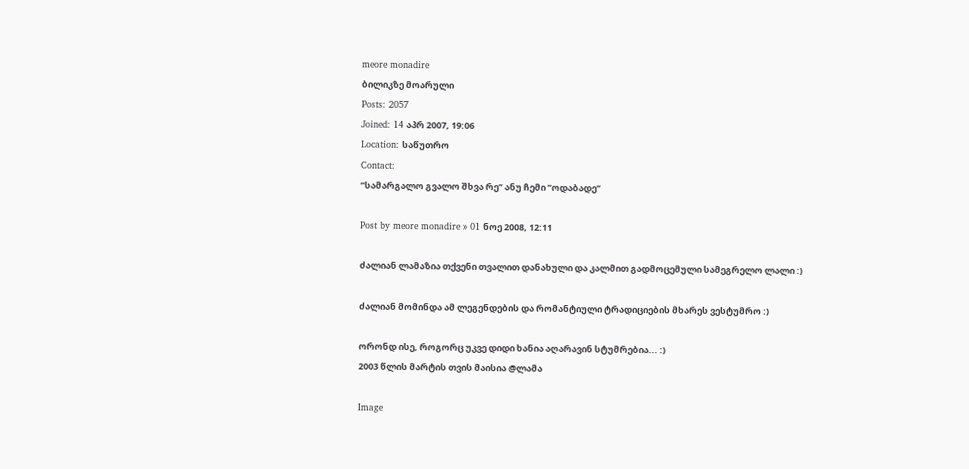meore monadire
ბილიკზე მოარული
Posts: 2057
Joined: 14 აპრ 2007, 19:06
Location: საწუთრო
Contact:
’’სამარგალო გვალო შხვა რე’’ ანუ ჩემი ’’ოდაბადე’’

Post by meore monadire » 01 ნოე 2008, 12:11

ძალიან ლამაზია თქვენი თვალით დანახული და კალმით გადმოცემული სამეგრელო ლალი :)

ძალიან მომინდა ამ ლეგენდების და რომანტიული ტრადიციების მხარეს ვესტუმრო :)

ორონდ ისე, როგორც უკვე დიდი ხანია აღარავინ სტუმრებია... :)
2003 წლის მარტის თვის მაისია @ლამა

Image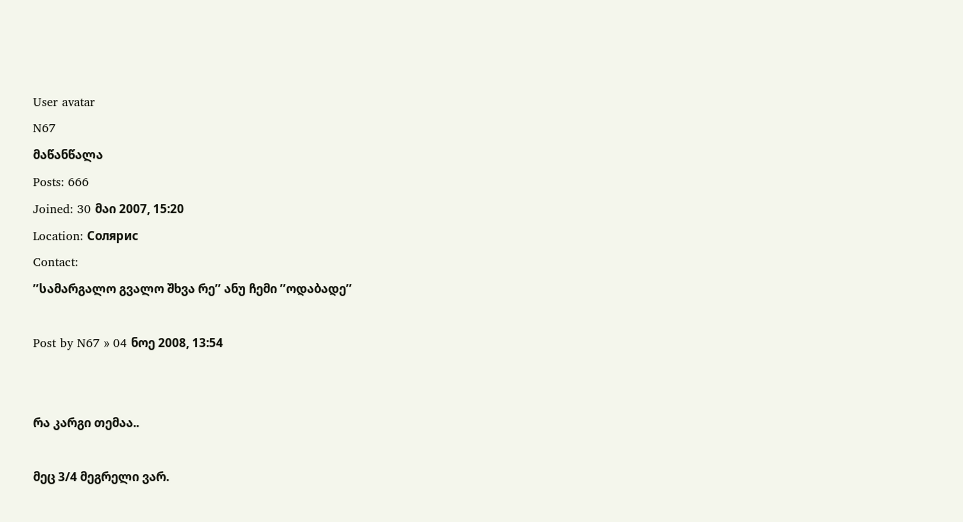User avatar
N67
მაწანწალა
Posts: 666
Joined: 30 მაი 2007, 15:20
Location: Солярис
Contact:
’’სამარგალო გვალო შხვა რე’’ ანუ ჩემი ’’ოდაბადე’’

Post by N67 » 04 ნოე 2008, 13:54


რა კარგი თემაა..

მეც 3/4 მეგრელი ვარ.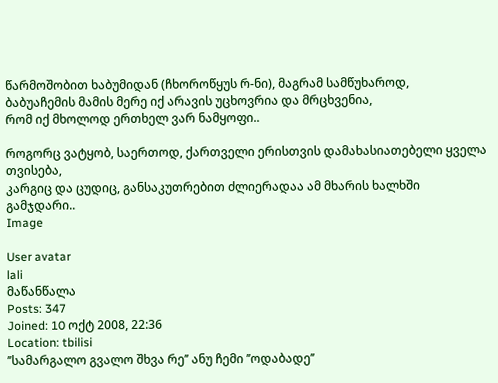წარმოშობით ხაბუმიდან (ჩხოროწყუს რ-ნი), მაგრამ სამწუხაროდ,
ბაბუაჩემის მამის მერე იქ არავის უცხოვრია და მრცხვენია,
რომ იქ მხოლოდ ერთხელ ვარ ნამყოფი..

როგორც ვატყობ, საერთოდ, ქართველი ერისთვის დამახასიათებელი ყველა თვისება,
კარგიც და ცუდიც, განსაკუთრებით ძლიერადაა ამ მხარის ხალხში გამჯდარი..
Image

User avatar
lali
მაწანწალა
Posts: 347
Joined: 10 ოქტ 2008, 22:36
Location: tbilisi
’’სამარგალო გვალო შხვა რე’’ ანუ ჩემი ’’ოდაბადე’’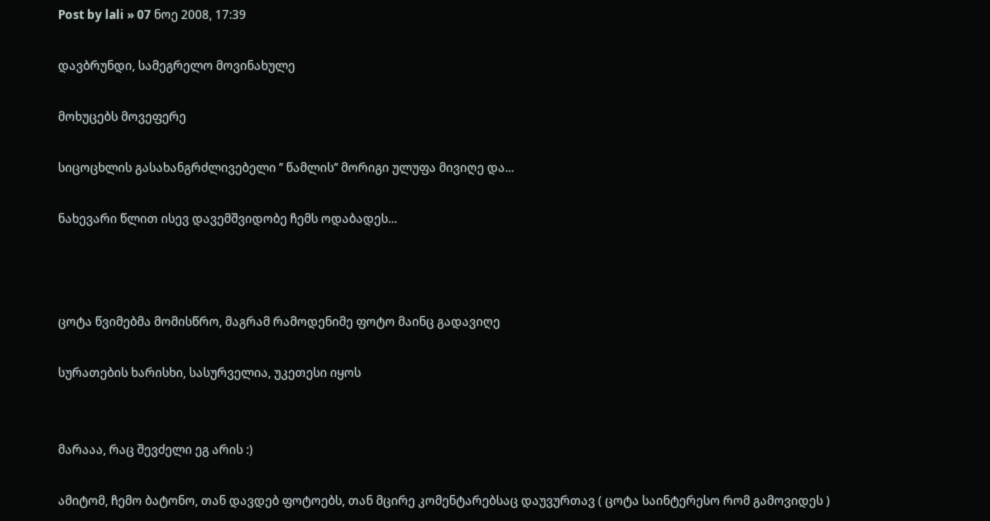Post by lali » 07 ნოე 2008, 17:39

დავბრუნდი, სამეგრელო მოვინახულე

მოხუცებს მოვეფერე

სიცოცხლის გასახანგრძლივებელი ’’ წამლის’’ მორიგი ულუფა მივიღე და...

ნახევარი წლით ისევ დავემშვიდობე ჩემს ოდაბადეს...



ცოტა წვიმებმა მომისწრო, მაგრამ რამოდენიმე ფოტო მაინც გადავიღე

სურათების ხარისხი, სასურველია, უკეთესი იყოს


მარააა, რაც შევძელი ეგ არის :)

ამიტომ, ჩემო ბატონო, თან დავდებ ფოტოებს, თან მცირე კომენტარებსაც დაუვურთავ ( ცოტა საინტერესო რომ გამოვიდეს )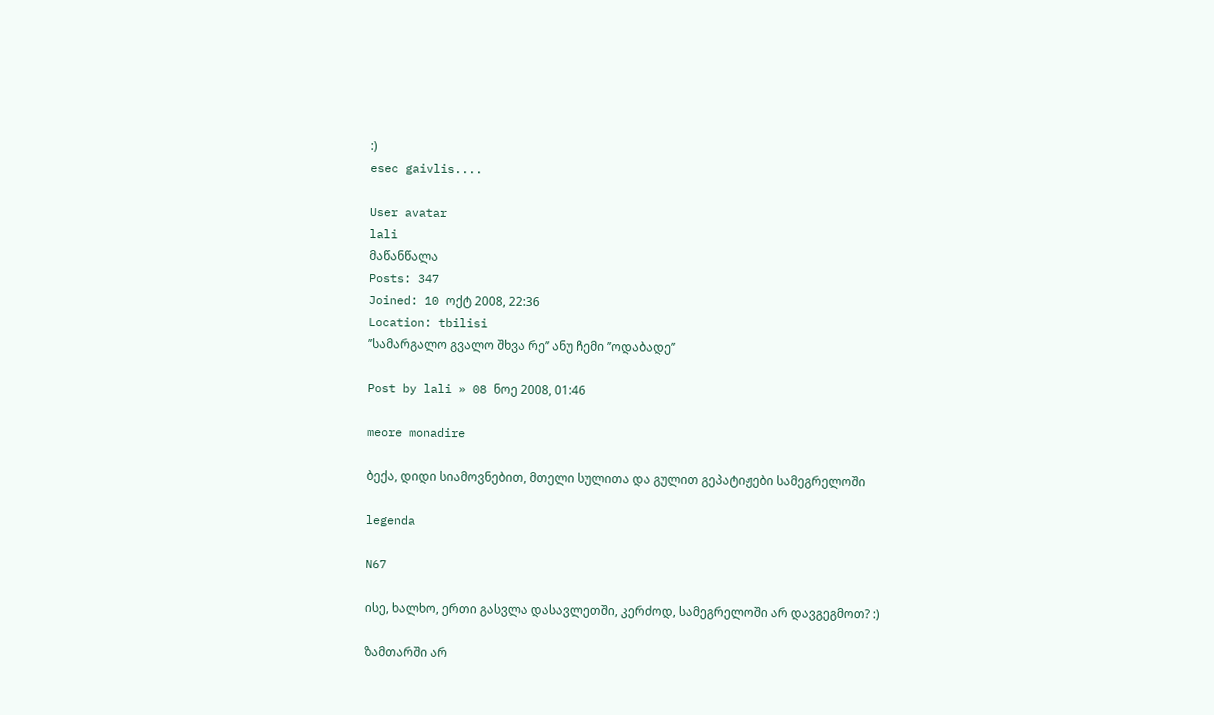:)
esec gaivlis....

User avatar
lali
მაწანწალა
Posts: 347
Joined: 10 ოქტ 2008, 22:36
Location: tbilisi
’’სამარგალო გვალო შხვა რე’’ ანუ ჩემი ’’ოდაბადე’’

Post by lali » 08 ნოე 2008, 01:46

meore monadire

ბექა, დიდი სიამოვნებით, მთელი სულითა და გულით გეპატიჟები სამეგრელოში

legenda

N67

ისე, ხალხო, ერთი გასვლა დასავლეთში, კერძოდ, სამეგრელოში არ დავგეგმოთ? :)

ზამთარში არ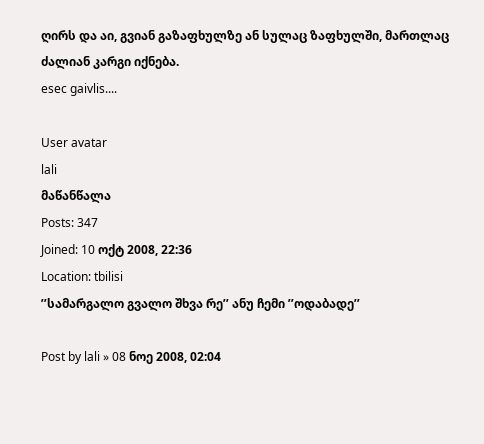ღირს და აი, გვიან გაზაფხულზე ან სულაც ზაფხულში, მართლაც ძალიან კარგი იქნება.
esec gaivlis....

User avatar
lali
მაწანწალა
Posts: 347
Joined: 10 ოქტ 2008, 22:36
Location: tbilisi
’’სამარგალო გვალო შხვა რე’’ ანუ ჩემი ’’ოდაბადე’’

Post by lali » 08 ნოე 2008, 02:04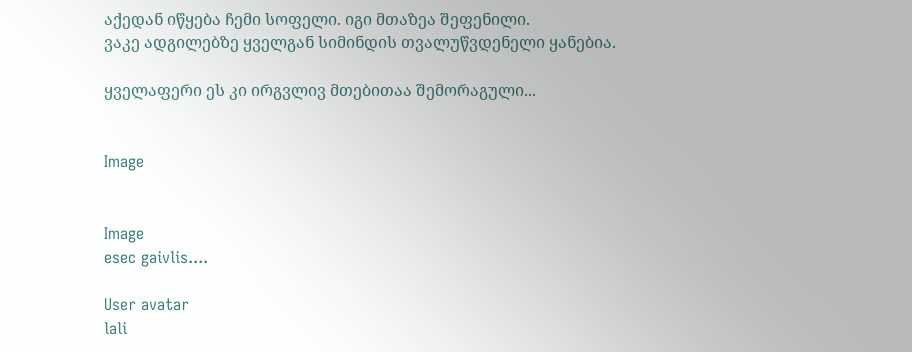აქედან იწყება ჩემი სოფელი. იგი მთაზეა შეფენილი.
ვაკე ადგილებზე ყველგან სიმინდის თვალუწვდენელი ყანებია.

ყველაფერი ეს კი ირგვლივ მთებითაა შემორაგული...


Image


Image
esec gaivlis....

User avatar
lali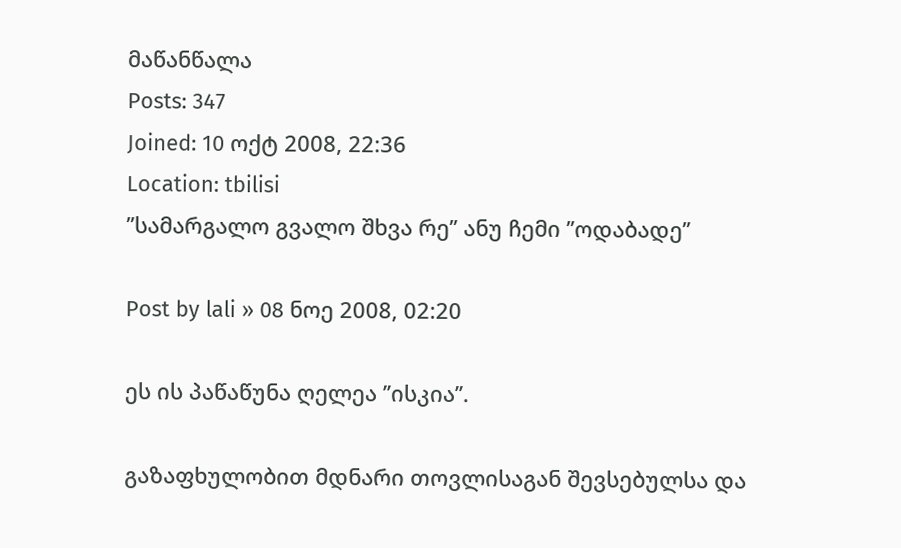მაწანწალა
Posts: 347
Joined: 10 ოქტ 2008, 22:36
Location: tbilisi
’’სამარგალო გვალო შხვა რე’’ ანუ ჩემი ’’ოდაბადე’’

Post by lali » 08 ნოე 2008, 02:20

ეს ის პაწაწუნა ღელეა ’’ისკია’’.

გაზაფხულობით მდნარი თოვლისაგან შევსებულსა და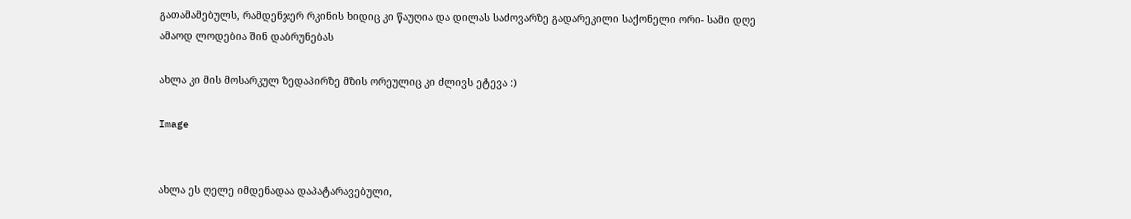გათამამებულს, რამდენჯერ რკინის ხიდიც კი წაუღია და დილას საძოვარზე გადარეკილი საქონელი ორი- სამი დღე ამაოდ ლოდებია შინ დაბრუნებას

ახლა კი მის მოსარკულ ზედაპირზე მზის ორეულიც კი ძლივს ეტევა :)

Image


ახლა ეს ღელე იმდენადაა დაპატარავებული,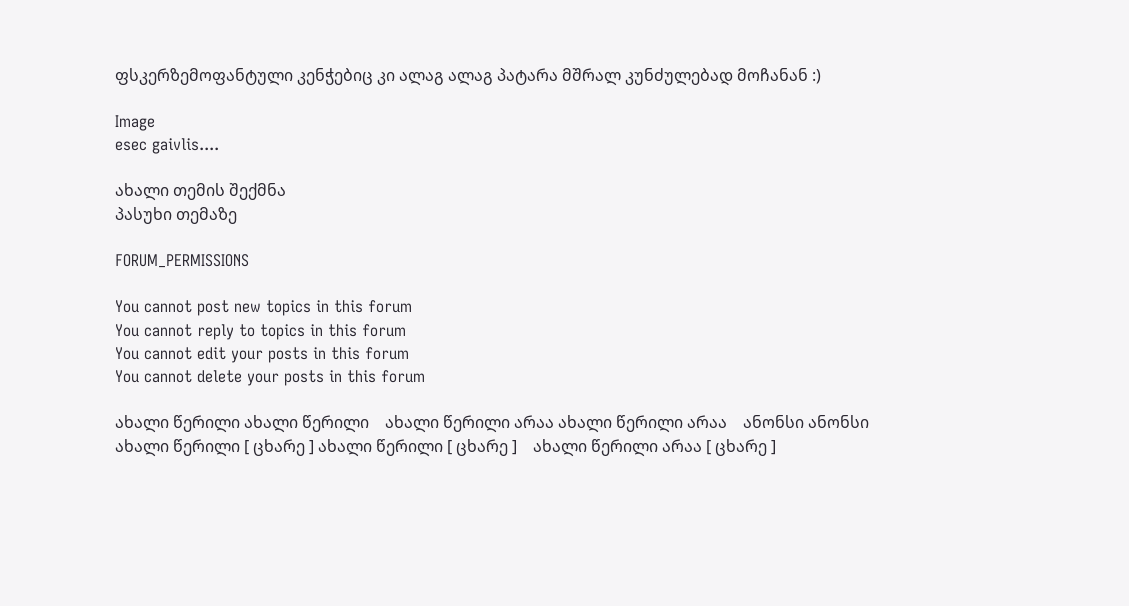ფსკერზემოფანტული კენჭებიც კი ალაგ ალაგ პატარა მშრალ კუნძულებად მოჩანან :)

Image
esec gaivlis....

ახალი თემის შექმნა
პასუხი თემაზე

FORUM_PERMISSIONS

You cannot post new topics in this forum
You cannot reply to topics in this forum
You cannot edit your posts in this forum
You cannot delete your posts in this forum

ახალი წერილი ახალი წერილი    ახალი წერილი არაა ახალი წერილი არაა    ანონსი ანონსი
ახალი წერილი [ ცხარე ] ახალი წერილი [ ცხარე ]    ახალი წერილი არაა [ ცხარე ]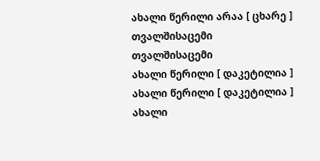ახალი წერილი არაა [ ცხარე ]    თვალშისაცემი თვალშისაცემი
ახალი წერილი [ დაკეტილია ] ახალი წერილი [ დაკეტილია ]    ახალი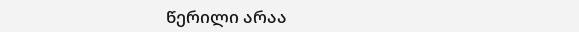წერილი არაა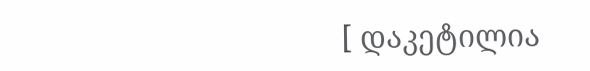[ დაკეტილია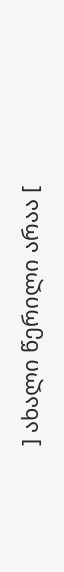] ახალი წერილი არაა [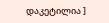დაკეტილია ]